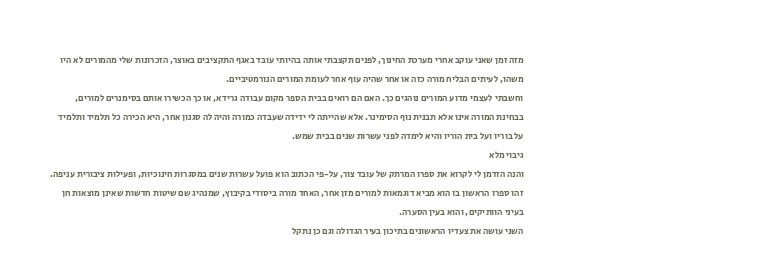מזה זמן שאני עוקב אחרי מערכת החינוך, לפנים תקצבתי אותה בהיותי עובד באגף התקציבים באוצר, הזכרונות שלי מהמורים לא היו משהו, לעיתים הבליח מורה כזה או אחר שהיה עוף אחר לעומת המורים הנורמטיביים.
וחשבתי לעצמי מדוע המורים נוהגים כך. האם הם רואים בבית הספר מקום עבודה גרידא, או כך הכשירו אותם בסימנרים למורים, בבחינת המורה אינו אלא תבנית נוף הסימינר. אלא שהייתה לי ידידה שעבדה כמורה והיה לה סגנון אחר, היא הכירה כל תלמיד ותלמיד על בוריו ועל בית הוריו והיא לימדה לפני עשרות שנים בבית שמש.
גיבוי מלא
והנה הזדמן לי לקרוא את ספרו המרתק של עובד צור, על-פי הכתוב הוא פועל עשרות שנים במסגרות חינוכיות, ופעילות ציבורית עניפה. זהו ספרו הראשון בו הוא מביא דוגמאות למורים מזן אחר, האחד מורה ביסודי בקיבוץ, שמנהיג שם שיטות חדשות שאינן מוצאות חן בעיני הוותיקים, והוא בעין הסערה.
השני עושה את צעדיו הראשונים בתיכון בעיר הגדולה וגם כן נתקל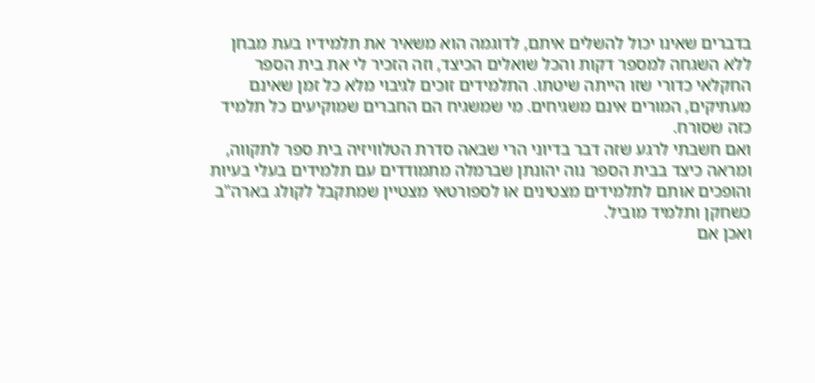בדברים שאינו יכול להשלים איתם, לדוגמה הוא משאיר את תלמידיו בעת מבחן ללא השגחה למספר דקות והכל שואלים הכיצד, וזה הזכיר לי את בית הספר החקלאי כדורי שזו הייתה שיטתו. התלמידים זוכים לגיבוי מלא כל זמן שאינם מעתיקים, המורים אינם משגיחים. מי שמשגיח הם החברים שמוקיעים כל תלמיד כזה שסורח.
ואם חשבתי לרגע שזה דבר בדיוני הרי שבאה סדרת הטלוויזיה בית ספר לתקווה, ומראה כיצד בבית הספר נוה יהונתן שברמלה מתמודדים עם תלמידים בעלי בעיות והופכים אותם לתלמידים מצטינים או לספורטאי מצטיין שמתקבל לקולג בארה"ב כשחקן ותלמיד מוביל.
ואכן אם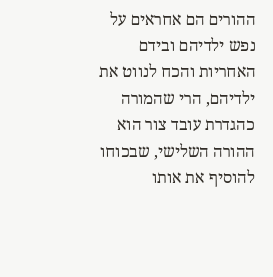ההורים הם אחראים על נפש ילדיהם ובידם האחריות והכח לנווט את ילדיהם, הרי שהמורה כהגדרת עובד צור הוא ההורה השלישי, שבכוחו להוסיף את אותו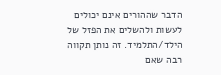הדבר שההורים אינם יכולים לעשות ולהשלים את הפזל של הילד/התלמיד. זה נותן תקווה רבה שאם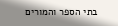בתי הספר והמורים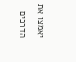יאמצו את הדרכים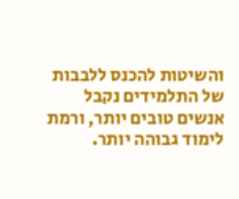והשיטות להכנס ללבבות של התלמידים נקבל אנשים טובים יותר, ורמת לימוד גבוהה יותר.